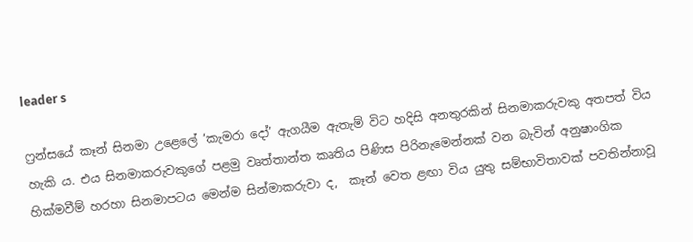leader s

ෆ්‍රන්සයේ කෑන් සිනමා උළෙලේ ‘කැමරා දෝ’ ඇගයීම ඇතැම් විට හදිසි අනතුරකින් සිනමාකරුවකු අතපත් විය හැකි ය. එය සිනමාකරුවකුගේ පළමු වෘත්තාන්ත කෘතිය පිණිස පිරිනැමෙන්නක් වන බැවින් අනුෂාංගික හික්මවීම් හරහා සිනමාපටය මෙන්ම සින්මාකරුවා ද,  කෑන් වෙත ළඟා විය යුතු සම්භාවිතාවක් පවතින්නාවූ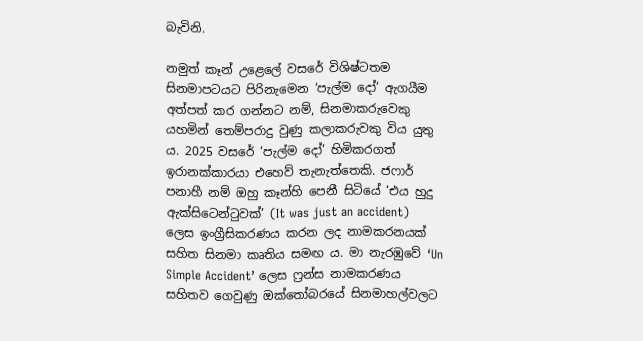බැවිනි.

නමුත් කෑන් උළෙලේ වසරේ විශිෂ්ටතම සිනමාපටයට පිරිනැමෙන ‘පැල්ම දෝ’ ඇගයීම අත්පත් කර ගන්නට නම්, සිනමාකරුවෙකු යහමින් තෙම්පරාදු වුණු කලාකරුවකු විය යුතු ය. 2025 වසරේ ‘පැල්ම දෝ’ හිමිකරගත් ඉරානක්කාරයා එහෙව් තැනැත්තෙකි. ජෆාර් පනාහී නම් ඔහු කෑන්හි පෙනී සිටියේ ‘එය හුදු ඇක්සිටෙන්ටුවක්’ (It was just an accident) ලෙස ඉංග්‍රීසිකරණය කරන ලද නාමකරනයක් සහිත සිනමා කෘතිය සමඟ ය. මා නැරඹුවේ ‘Un Simple Accident’ ලෙස ෆ්‍රන්ස නාමකරණය සහිතව ගෙවුණු ඔක්තෝබරයේ සිනමාහල්වලට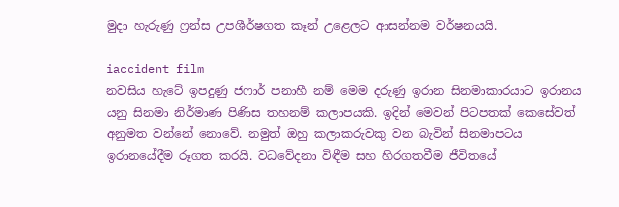මුදා හැරුණු ෆ්‍රන්ස උපශීර්ෂගත කෑන් උළෙලට ආසන්නම වර්ෂනයයි.

iaccident film
නවසිය හැටේ ඉපදුණු ජෆාර් පනාහී නම් මෙම දරුණු ඉරාන සිනමාකාරයාට ඉරානය යනු සිනමා නිර්මාණ පිණිස තහනම් කලාපයකි. ඉදින් මෙවන් පිටපතක් කෙසේවත් අනුමත වන්නේ නොවේ. නමුත් ඔහු කලාකරුවකු වන බැවින් සිනමාපටය ඉරානයේදීම රූගත කරයි. වධවේදනා විඳීම සහ හිරගතවීම ජීවිතයේ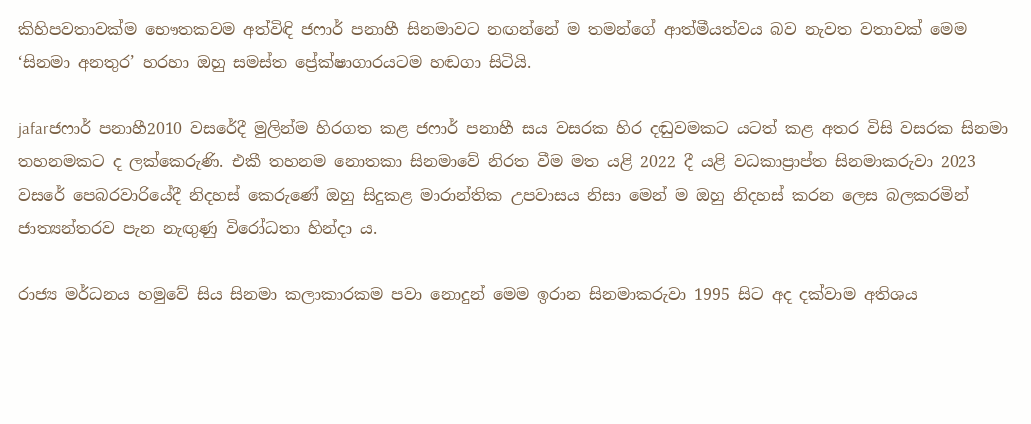කිහිපවතාවක්ම භෞතකවම අත්විඳි ජෆාර් පනාහී සිනමාවට නඟන්නේ ම තමන්ගේ ආත්මීයත්වය බව නැවත වතාවක් මෙම ‘සිනමා අනතුර’ හරහා ඔහු සමස්ත ප්‍රේක්ෂාගාරයටම හඬගා සිටියි.

jafarජෆාර් පනාහී2010 වසරේදී මුලින්ම හිරගත කළ ජෆාර් පනාහී සය වසරක හිර දඬුවමකට යටත් කළ අතර විසි වසරක සිනමා තහනමකට ද ලක්කෙරුණි. එකී තහනම නොතකා සිනමාවේ නිරත වීම මත යළි 2022 දී යළි වධකාප්‍රාප්ත සිනමාකරුවා 2023 වසරේ පෙබරවාරියේදී නිදහස් කෙරුණේ ඔහු සිදුකළ මාරාන්තික උපවාසය නිසා මෙන් ම ඔහු නිදහස් කරන ලෙස බලකරමින් ජාත්‍යන්තරව පැන නැඟුණු විරෝධතා හින්දා ය.

රාජ්‍ය මර්ධනය හමුවේ සිය සිනමා කලාකාරකම පවා නොදුන් මෙම ඉරාන සිනමාකරුවා 1995 සිට අද දක්වාම අතිශය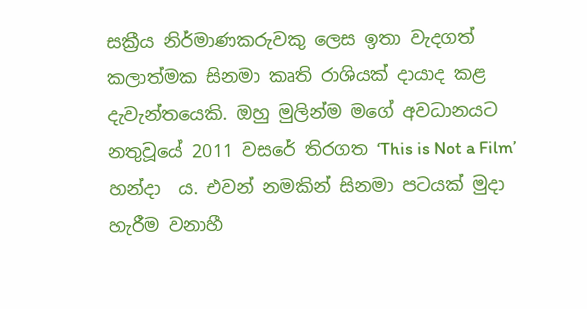සක්‍රීය නිර්මාණකරුවකු ලෙස ඉතා වැදගත් කලාත්මක සිනමා කෘති රාශියක් දායාද කළ දැවැන්තයෙකි. ඔහු මුලින්ම මගේ අවධානයට නතුවූයේ 2011 වසරේ තිරගත ‘This is Not a Film’ හන්දා  ය. එවන් නමකින් සිනමා පටයක් මුදා හැරීම වනාහී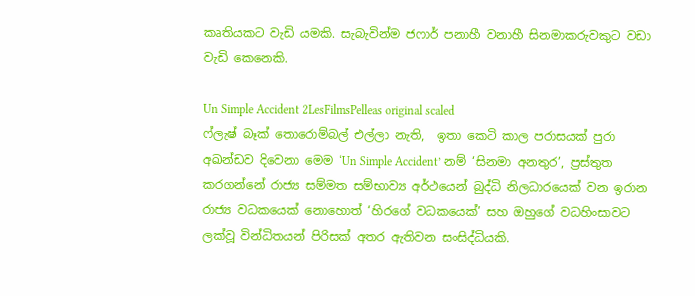කෘතියකට වැඩි යමකි. සැබැවින්ම ජෆාර් පනාහී වනාහී සිනමාකරුවකුට වඩා වැඩි කෙනෙකි.

Un Simple Accident 2LesFilmsPelleas original scaled
ෆ්ලැෂ් බෑක් තොරොම්බල් එල්ලා නැති,  ඉතා කෙටි කාල පරාසයක් පුරා අඛන්ඩව දිවෙනා මෙම ‘Un Simple Accident’ නම් ‘සිනමා අනතුර’, ප්‍රස්තුත කරගන්නේ රාජ්‍ය සම්මත සම්භාව්‍ය අර්ථයෙන් බුද්ධි නිලධාරයෙක් වන ඉරාන රාජ්‍ය වධකයෙක් නොහොත් ‘හිරගේ වධකයෙක්’ සහ ඔහුගේ වධහිංසාවට ලක්වූ වින්ධිතයන් පිරිසක් අතර ඇතිවන සංසිද්ධියකි.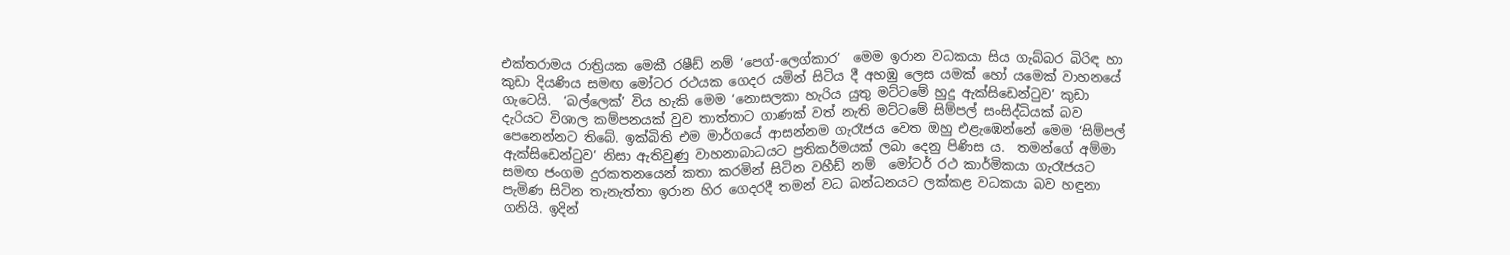එක්තරාමය රාත්‍රියක මෙකී රෂීඩ් නම් ‘පෙග්-ලෙග්කාර’  මෙම ඉරාන වධකයා සිය ගැබ්බර බිරිඳ හා කුඩා දියණිය සමඟ මෝටර රථයක ගෙදර යමින් සිටිය දී අහඹු ලෙස යමක් හෝ යමෙක් වාහනයේ ගැටෙයි.  ‘බල්ලෙක්’ විය හැකි මෙම ‘නොසලකා හැරිය යුතු මට්ටමේ හුදු ඇක්සිඩෙන්ටුව’ කුඩා දැරියට විශාල කම්පනයක් වුව තාත්තාට ගාණක් වත් නැති මට්ටමේ සිම්පල් සංසිද්ධියක් බව පෙනෙන්නට තිබේ. ඉක්බිති එම මාර්ගයේ ආසන්නම ගැරෑජය වෙත ඔහු එළැඹෙන්නේ මෙම ‘සිම්පල් ඇක්සිඩෙන්ටුව’ නිසා ඇතිවුණු වාහනාබාධයට ප්‍රතිකර්මයක් ලබා දෙනු පිණිස ය.  තමන්ගේ අම්මා සමඟ ජංගම දුරකතනයෙන් කතා කරමින් සිටින වහීඩ් නම්  මෝටර් රථ කාර්මිකයා ගැරෑජයට පැමිණ සිටින තැනැත්තා ඉරාන හිර ගෙදරදී තමන් වධ බන්ධනයට ලක්කළ වධකයා බව හඳුනා ගනියි. ඉදින්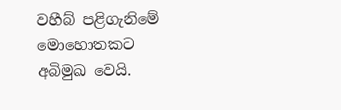වහීබ් පළිගැනිමේ මොහොතකට අබිමුඛ වෙයි.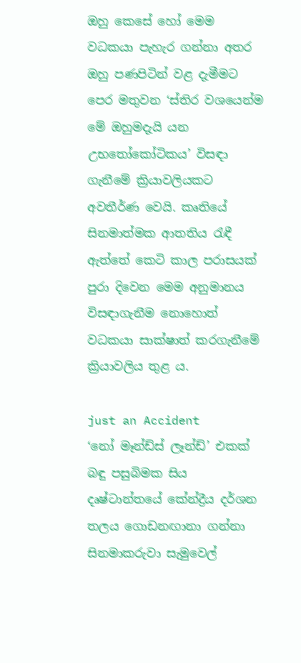ඔහු කෙසේ හෝ මෙම වධකයා පැහැර ගන්නා අතර ඔහු පණපිටින් වළ දැමීමට පෙර මතුවන ‘ස්තිර වශයෙන්ම මේ ඔහුමදැයි යන උභතෝකෝටිකය’ විසඳා ගැනීමේ ක්‍රියාවලියකට අවතීර්ණ වෙයි. කෘතියේ සිනමාත්මක ආතතිය රැඳී ඇත්තේ කෙටි කාල පරාසයක් පුරා දිවෙන මෙම අනුමානය විසඳාගැනීම නොහොත් වධකයා සාක්ෂාත් කරගැනීමේ ක්‍රියාවලිය තුළ ය.

just an Accident
‘නෝ මෑන්ඩ්ස් ලෑන්ඩ්’ එකක් බඳු පසුබිමක සිය දෘෂ්ටාන්තයේ කේන්ද්‍රීය දර්ශන තලය ගොඩනඟානා ගන්නා සිනමාකරුවා සැමුවෙල්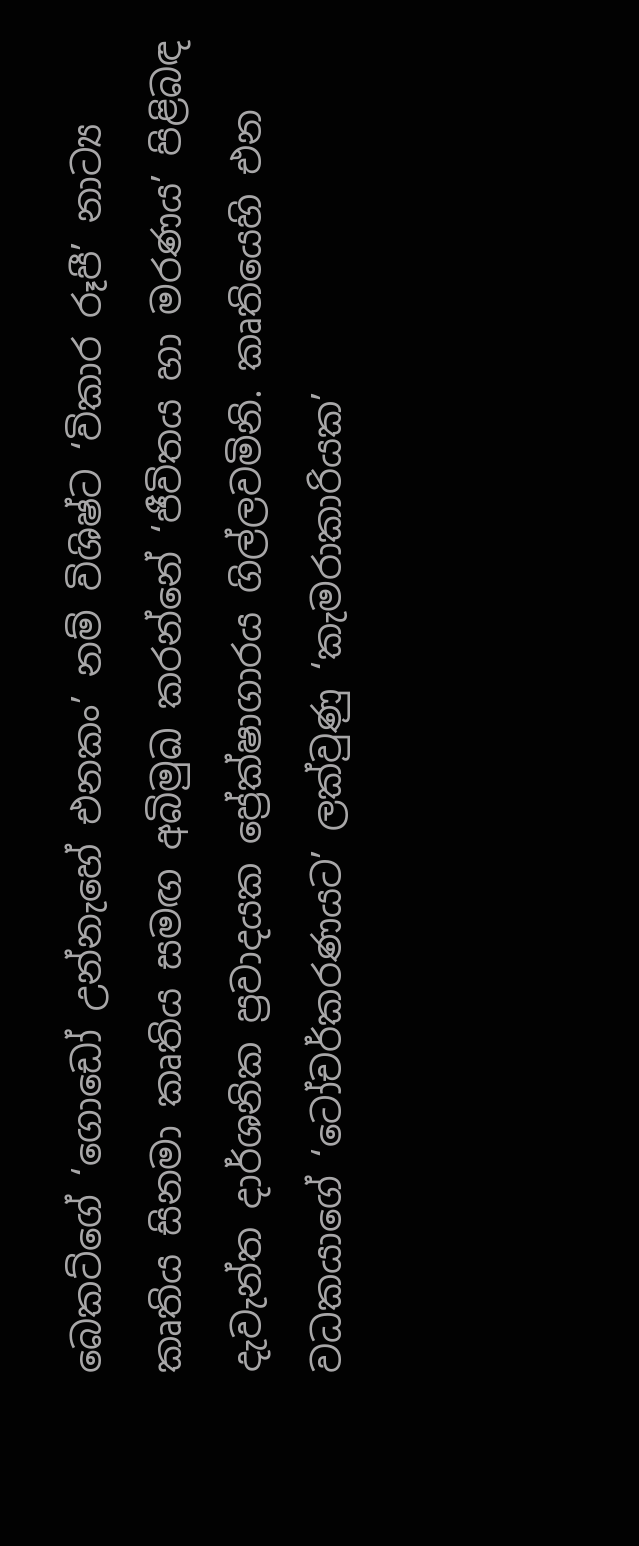බෙකට්ගේ ‘ගොඩෝ උන්නැහේ එනකං’ නම් විශිෂ්ට ‘විකාර රූපී’ නාට්‍ය කෘතිය සිනමා කෘතිය සමඟ අබිමුඛ කරන්නේ ‘ජීවිතය හා මරණය’ පිළිබඳ දැවැන්ත දාර්ශනික ප්‍රවාදයක ප්‍රේක්ෂාගාරය ගිල්ලවමිනි. කෘතියෙහි එන වධකයාගේ ‘ටෝචර්කරණයට’ ලක්වුණු ‘කැමරාකාරියක’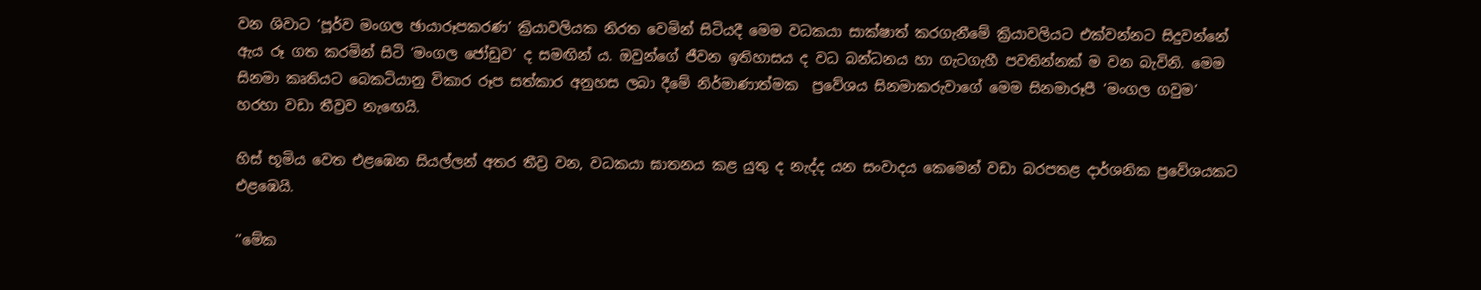වන ශිවාට ‘පූර්ව මංගල ඡායාරූපකරණ’ ක්‍රියාවලියක නිරත වෙමින් සිටියදී මෙම වධකයා සාක්ෂාත් කරගැනීමේ ක්‍රියාවලියට එක්වන්නට සිදුවන්නේ ඇය රූ ගත කරමින් සිටි ‘මංගල ජෝඩුව’ ද සමඟින් ය. ඔවුන්ගේ ජීවන ඉතිහාසය ද වධ බන්ධනය හා ගැටගැහී පවතින්නක් ම වන බැවිනි. මෙම සිනමා කෘතියට බෙකටියානු විකාර රූප සත්කාර අනුහස ලබා දීමේ නිර්මාණාත්මක  ප්‍රවේශය සිනමාකරුවාගේ මෙම සිනමාරූපී ‘මංගල ගවුම’ හරහා වඩා තීව්‍රව නැඟෙයි.

හිස් භූමිය වෙත එළ‍ඹෙන සියල්ලන් අතර තීව්‍ර වන, වධකයා ඝාතනය කළ යුතු ද නැද්ද යන සංවාදය කෙමෙන් වඩා බරපතළ දාර්ශනික ප්‍රවේශයකට එළඹෙයි.

‘’මේක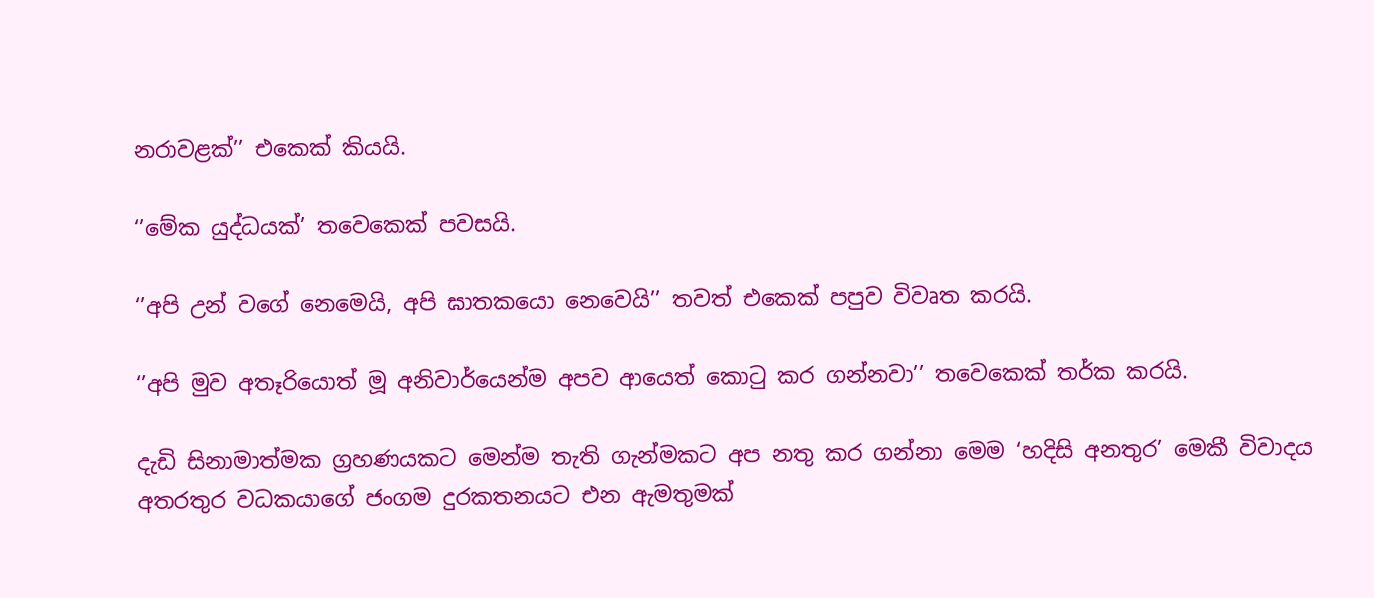නරාවළක්’’ එකෙක් කියයි.

‘’මේක යුද්ධයක්’ තවෙකෙක් පවසයි.

‘’අපි උන් වගේ නෙමෙයි, අපි ඝාතකයො නෙවෙයි’’ තවත් එකෙක් පපුව විවෘත කරයි.

‘’අපි මුව අතෑරියොත් මූ අනිවාර්යෙන්ම අපව ආයෙත් කොටු කර ගන්නවා’’ තවෙකෙක් තර්ක කරයි.

දැඩි සිනාමාත්මක ග්‍රහණයකට මෙන්ම තැති ගැන්මකට අප නතු කර ගන්නා මෙම ‘හදිසි අනතුර’ මෙකී විවාදය අතරතුර වධකයාගේ ජංගම දුරකතනයට එන ඇමතුමක්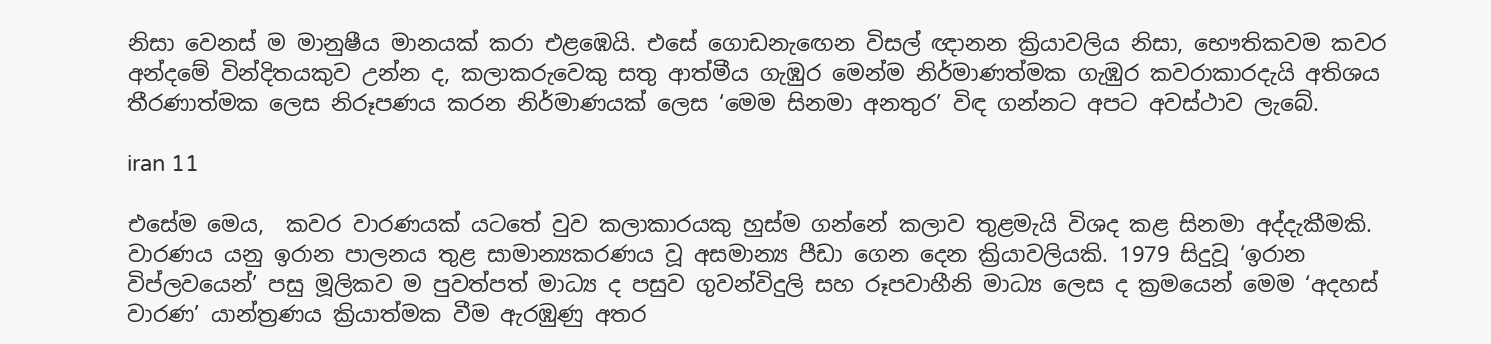නිසා වෙනස් ම මානුෂීය මානයක් කරා එළඹෙයි. එසේ ගොඩනැඟෙන විසල් ඥානන ක්‍රියාවලිය නිසා, භෞතිකවම කවර අන්දමේ වින්දිතයකුව උන්න ද, කලාකරුවෙකු සතු ආත්මීය ගැඹුර මෙන්ම නිර්මාණත්මක ගැඹුර කවරාකාරදැයි අතිශය තීරණාත්මක ලෙස නිරූපණය කරන නිර්මාණයක් ලෙස ‘මෙම සිනමා අනතුර’ විඳ ගන්නට අපට අවස්ථාව ලැබේ.

iran 11

එසේම මෙය,  කවර වාරණයක් යටතේ වුව කලාකාරයකු හුස්ම ගන්නේ කලාව තුළමැයි විශද කළ සිනමා අද්දැකීමකි.  වාරණය යනු ඉරාන පාලනය තුළ සාමාන්‍යකරණය වූ අසමාන්‍ය පීඩා ගෙන දෙන ක්‍රියාවලියකි. 1979 සිදුවූ ‘ඉරාන විප්ලවයෙන්’ පසු මූලිකව ම පුවත්පත් මාධ්‍ය ද පසුව ගුවන්විදුලි සහ රූපවාහීනි මාධ්‍ය ලෙස ද ක්‍රමයෙන් මෙම ‘අදහස් වාරණ’ යාන්ත්‍රණය ක්‍රියාත්මක වීම ඇරඹුණු අතර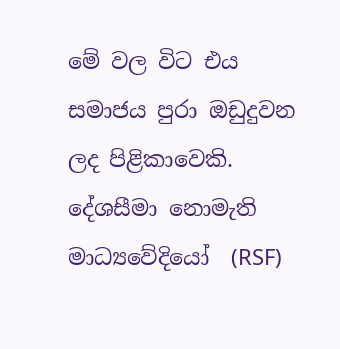මේ වල විට එය සමාජය පුරා ඔඩුදුවන ලද පිළිකාවෙකි. දේශසීමා නොමැති මාධ්‍යවේදියෝ  (RSF)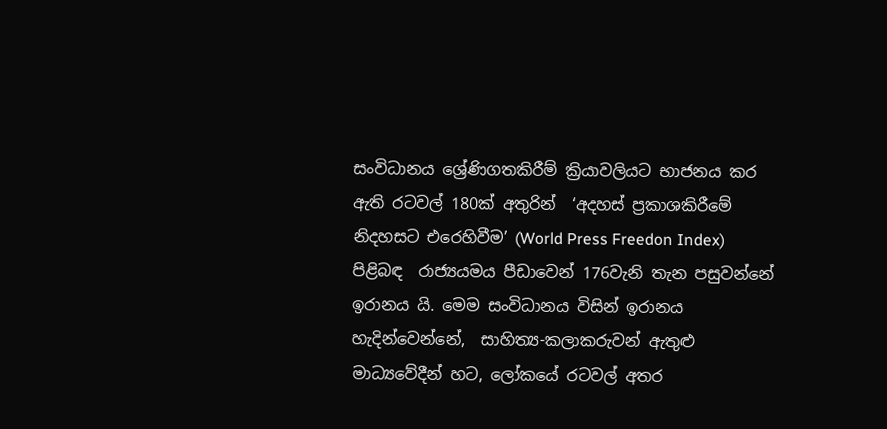සංවිධානය ශ්‍රේණිගතකිරීම් ක්‍රියාවලියට භාජනය කර ඇති රටවල් 180ක් අතුරින්  ‘අදහස් ප්‍රකාශකිරීමේ නිදහසට එරෙහිවීම’ (World Press Freedon Index) පිළිබඳ  රාජ්‍යයමය පීඩාවෙන් 176වැනි තැන පසුවන්නේ ඉරානය යි. මෙම සංවිධානය විසින් ඉරානය හැදින්වෙන්නේ,  සාහිත්‍ය-කලාකරුවන් ඇතුළු මාධ්‍යවේදීන් හට, ලෝකයේ රටවල් අතර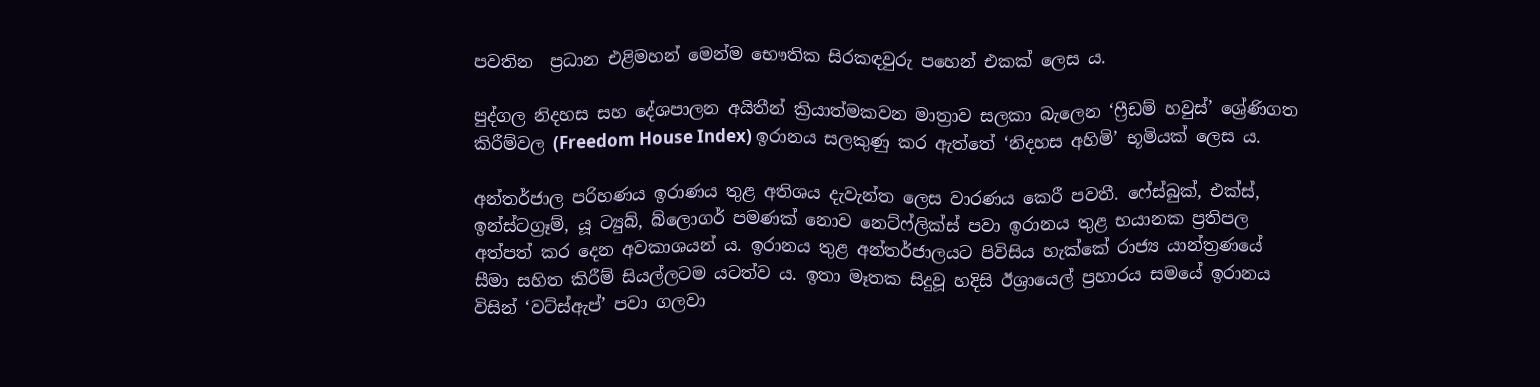පවතින  ප්‍රධාන එළිමහන් මෙන්ම භෞතික සිරකඳවුරු පහෙන් එකක් ලෙස ය.

පුද්ගල නිදහස සහ දේශපාලන අයිතීන් ක්‍රියාත්මකවන මාත්‍රාව සලකා බැලෙන ‘ෆ්‍රීඩම් හවුස්’ ශ්‍රේණිගත කිරීම්වල (Freedom House Index) ඉරානය සලකුණු කර ඇත්තේ ‘නිදහස අහිමි’ භූමියක් ලෙස ය.

අන්තර්ජාල පරිහණය ඉරාණය තුළ අතිශය දැවැන්ත ලෙස වාරණය කෙරී පවතී. ෆේස්බුක්, එක්ස්, ඉන්ස්ටග්‍රෑම්, යූ ට්‍යුබ්, බ්ලොගර් පමණක් නොව නෙට්ෆ්ලික්ස් පවා ඉරානය තුළ භයානක ප්‍රතිපල අත්පත් කර දෙන අවකාශයන් ය. ඉරානය තුළ අන්තර්ජාලයට පිවිසිය හැක්කේ රාජ්‍ය යාන්ත්‍රණයේ සීමා සහිත කිරීම් සියල්ලටම යටත්ව ය. ඉතා මෑතක සිදුවූ හදිසි ඊශ්‍රායෙල් ප්‍රහාරය සමයේ ඉරානය විසින් ‘වට්ස්ඇප්’ පවා ගලවා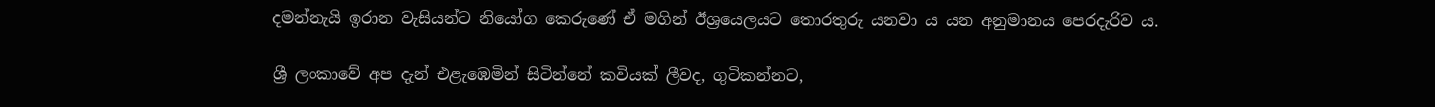දමන්නැයි ඉරාන වැසියන්ට නියෝග කෙරුණේ ඒ මගින් ඊශ්‍රයෙලයට තොරතුරු යනවා ය යන අනුමානය පෙරදැරිව ය.

ශ්‍රී ලංකාවේ අප දැන් එළැඹෙමින් සිටින්නේ කවියක් ලීවද, ගුටිකන්නට,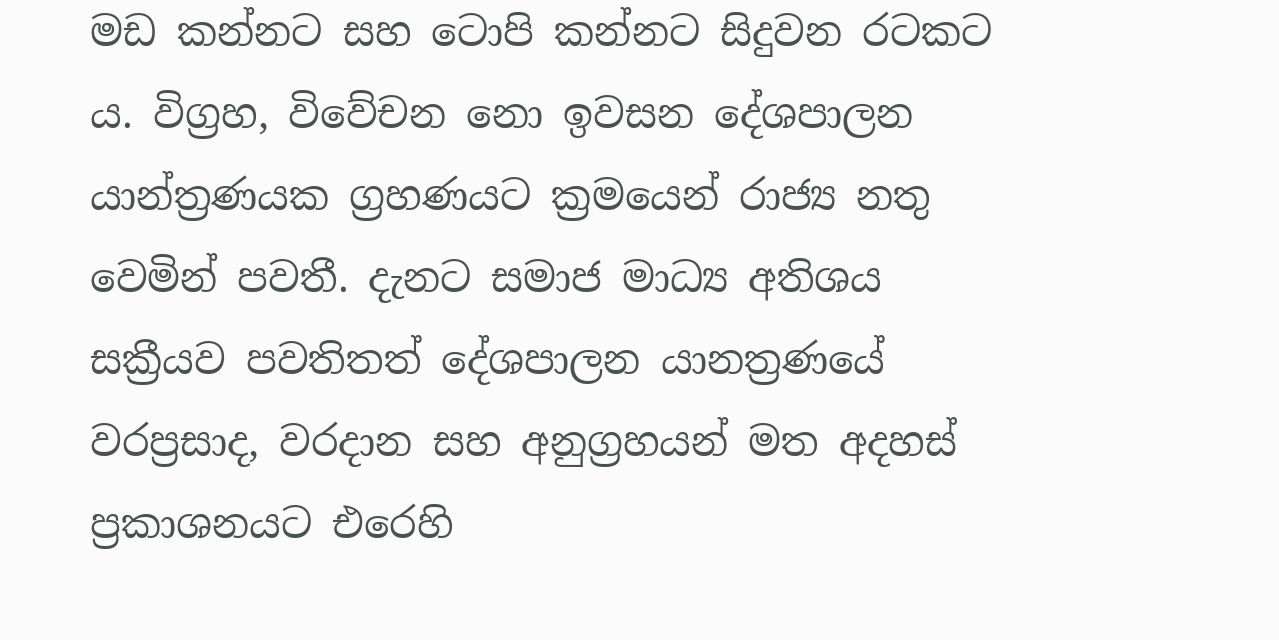මඩ කන්නට සහ ටොපි කන්නට සිදුවන රටකට ය. විග්‍රහ, විවේචන නො ඉවසන දේශපාලන යාන්ත්‍රණයක ග්‍රහණයට ක්‍රමයෙන් රාජ්‍ය නතු වෙමින් පවතී. දැනට සමාජ මාධ්‍ය අතිශය සක්‍රීයව පවතිතත් දේශපාලන යානත්‍රණයේ වරප්‍රසාද, වරදාන සහ අනුග්‍රහයන් මත අදහස් ප්‍රකාශනයට එරෙහි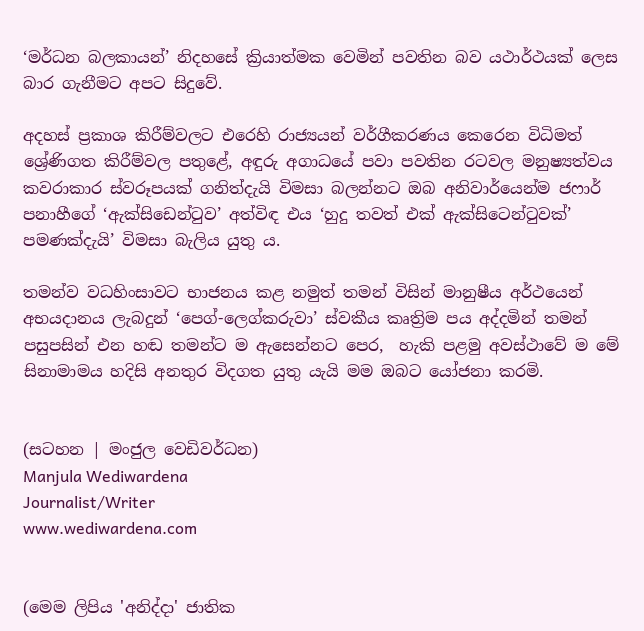‘මර්ධන බලකායන්’ නිදහසේ ක්‍රියාත්මක වෙමින් පවතින බව යථාර්ථයක් ලෙස බාර ගැනීමට අපට සිදුවේ.

අදහස් ප්‍රකාශ කිරීම්වලට එරෙහි රාජ්‍යයන් වර්ගීකරණය කෙරෙන විධිමත් ශ්‍රේණිගත කිරීම්වල පතුළේ, අඳුරු අගාධයේ පවා පවතින රටවල මනුෂ්‍යත්වය කවරාකාර ස්වරූපයක් ගනිත්දැයි විමසා බලන්නට ඔබ අනිවාර්යෙන්ම ජෆාර් පනාහීගේ ‘ඇක්සිඩෙන්ටුව’ අත්විඳ එය ‘හුදු තවත් එක් ඇක්සිටෙන්ටුවක්’ පමණක්දැයි’ විමසා බැලිය යුතු ය.

තමන්ව වධහිංසාවට භාජනය කළ නමුත් තමන් විසින් මානුෂීය අර්ථයෙන් අභයදානය ලැබදුන් ‘පෙග්-ලෙග්කරුවා’ ස්වකීය කෘත්‍රිම පය අද්දමින් තමන් පසුපසින් එන හඬ තමන්ට ම ඇසෙන්නට පෙර,  හැකි පළමු අවස්ථාවේ ම මේ සිනාමාමය හදිසි අනතුර විදගත යුතු යැයි මම ඔබට යෝජනා කරමි.


(සටහන | මංජුල වෙඩිවර්ධන)
Manjula Wediwardena
Journalist/Writer
www.wediwardena.com


(මෙම ලිපිය 'අනිද්දා' ජාතික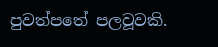පුවත්පතේ පලවූවකි.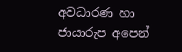අවධාරණ හා ජායාරුප අපෙන්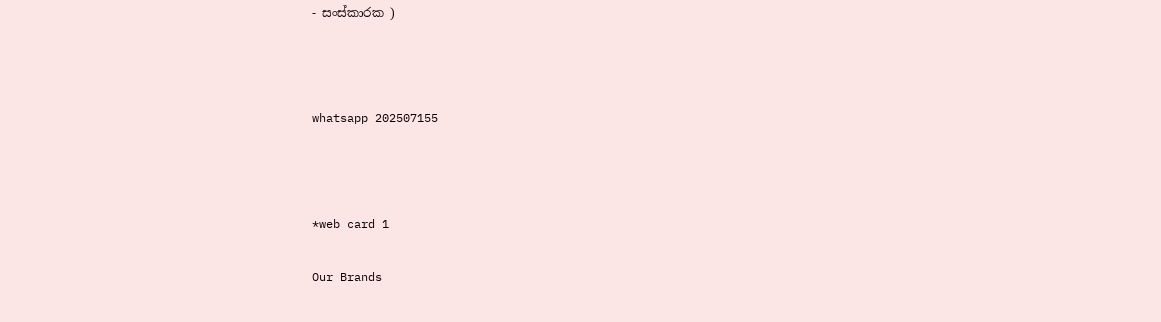- සංස්කාරක )



whatsapp 202507155



*web card 1

Our Brands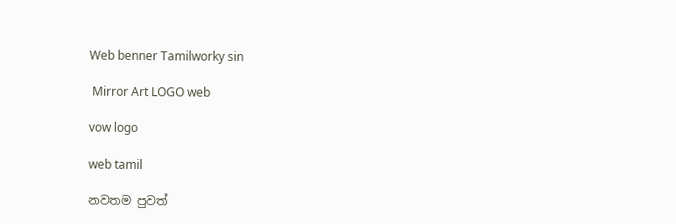Web benner Tamilworky sin

 Mirror Art LOGO web

vow logo

web tamil

නවතම පුවත්